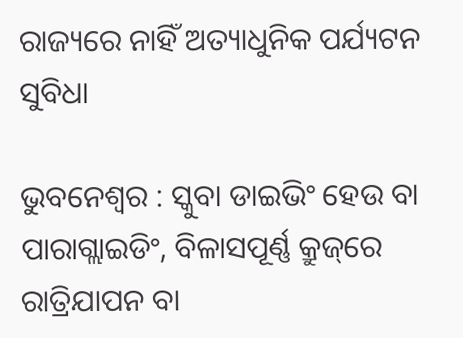ରାଜ୍ୟରେ ନାହିଁ ଅତ୍ୟାଧୁନିକ ପର୍ଯ୍ୟଟନ ସୁବିଧା

ଭୁବନେଶ୍ବର : ସ୍କୁବା ଡାଇଭିଂ ହେଉ ବା ପାରାଗ୍ଲାଇଡିଂ, ବିଳାସପୂର୍ଣ୍ଣ କ୍ରୁଜ୍‌ରେ ରାତ୍ରିଯାପନ ବା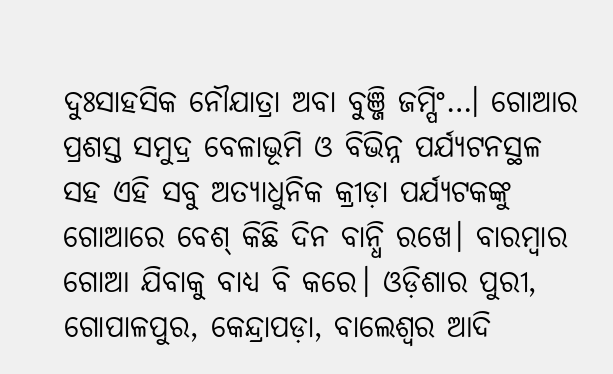ଦୁଃସାହସିକ ନୌଯାତ୍ରା ଅବା ବୁଞ୍ଜି ଜମ୍ପିଂ…। ଗୋଆର ପ୍ରଶସ୍ତ ସମୁଦ୍ର ବେଳାଭୂମି ଓ ବିଭିନ୍ନ ପର୍ଯ୍ୟଟନସ୍ଥଳ ସହ ଏହି ସବୁ ଅତ୍ୟାଧୁନିକ କ୍ରୀଡ଼ା ପର୍ଯ୍ୟଟକଙ୍କୁ ଗୋଆରେ ବେଶ୍‌ କିଛି ଦିନ ବାନ୍ଧି ରଖେ। ବାରମ୍ବାର ଗୋଆ ଯିବାକୁ ବାଧ୍ୟ ବି କରେ। ଓଡ଼ିଶାର ପୁରୀ, ଗୋପାଳପୁର, କେନ୍ଦ୍ରାପଡ଼ା, ବା‌ଲେଶ୍ବର ଆଦି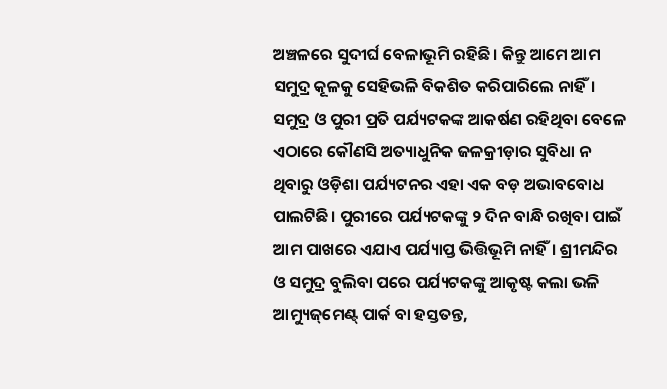ଅଞ୍ଚଳରେ ସୁଦୀର୍ଘ ବେଳାଭୂମି ରହିଛି। କିନ୍ତୁ ଆମେ ଆମ ସମୁଦ୍ର କୂଳକୁ ସେହିଭଳି ବିକଶିତ କରିପାରିଲେ ନାହିଁ। ସମୁଦ୍ର ଓ ପୁରୀ ପ୍ରତି ‌ପର୍ଯ୍ୟଟକଙ୍କ ଆକର୍ଷଣ ରହିଥିବା ବେଳେ ଏଠାରେ କୌଣସି ଅତ୍ୟାଧୁନିକ ଜଳକ୍ରୀଡ଼ାର ସୁବିଧା ନ ଥିବାରୁ ଓଡ଼ିଶା ପର୍ଯ୍ୟଟନର ଏହା ଏକ ବଡ଼ ଅଭାବବୋଧ ପାଲଟିଛି। ପୁରୀରେ ପର୍ଯ୍ୟଟକଙ୍କୁ ୨ ଦିନ ବାନ୍ଧି ରଖିବା ପାଇଁ ଆମ ପାଖରେ ଏଯାଏ ପର୍ଯ୍ୟାପ୍ତ ଭିତ୍ତିଭୂମି ନାହିଁ। ଶ୍ରୀମନ୍ଦିର ଓ ସମୁଦ୍ର ବୁଲିବା ପରେ ପର୍ଯ୍ୟଟକଙ୍କୁ ଆକୃଷ୍ଟ କଲା ଭଳି ଆମ୍ୟୁଜ୍‌ମେଣ୍ଟ୍‌ ପାର୍କ ବା ହସ୍ତତନ୍ତ,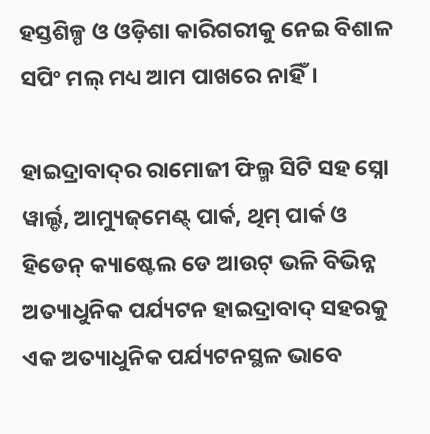ହସ୍ତଶିଳ୍ପ ଓ ଓଡ଼ିଶା କାରିଗରୀକୁ ନେଇ ବିଶାଳ ସପିଂ ମଲ୍‌ ମଧ୍ୟ ଆମ ପାଖରେ ନାହିଁ।

ହାଇଦ୍ରାବାଦ୍‌ର ରାମୋଜୀ ଫିଲ୍ମ ସିଟି ସହ ସ୍ନୋ ୱାର୍ଲ୍ଡ, ଆମ୍ୟୁଜ୍‌ମେଣ୍ଟ୍‌ ପାର୍କ, ଥିମ୍‌ ପାର୍କ ଓ ହିଡେନ୍‌ କ୍ୟା‌ଷ୍ଟେଲ ଡେ ଆଉଟ୍‌ ଭଳି ବିଭିନ୍ନ ଅତ୍ୟାଧୁନିକ ପର୍ଯ୍ୟଟନ ହାଇଦ୍ରାବାଦ୍‌ ସହରକୁ ଏକ ଅତ୍ୟାଧୁନିକ ପର୍ଯ୍ୟଟନସ୍ଥଳ ଭାବେ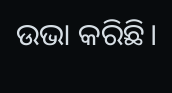ଉଭା କରିଛି।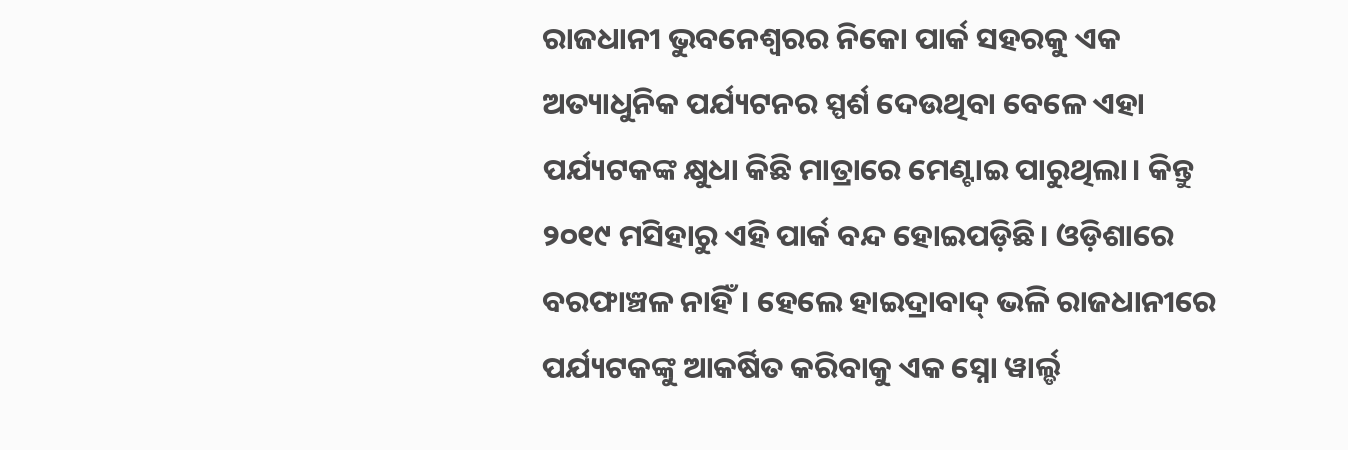ରାଜଧାନୀ ଭୁବନେଶ୍ବର‌ର ନିକୋ ପାର୍କ ସହରକୁ ଏକ ଅତ୍ୟାଧୁନିକ ପର୍ଯ୍ୟଟନର ସ୍ପର୍ଶ ଦେଉଥିବା ବେଳେ ଏହା ପର୍ଯ୍ୟଟକଙ୍କ କ୍ଷୁଧା କିଛି ମାତ୍ରାରେ ମେଣ୍ଟାଇ ପାରୁଥିଲା। କିନ୍ତୁ ୨୦୧୯ ମସିହା‌ରୁ ଏହି ପାର୍କ ବନ୍ଦ ହୋଇପଡ଼ିଛି। ଓଡ଼ିଶାରେ ବରଫାଞ୍ଚଳ ନାହିଁ। ହେଲେ ହାଇଦ୍ରାବାଦ୍‌ ଭଳି ରାଜଧାନୀରେ ପର୍ଯ୍ୟଟକଙ୍କୁ ଆକର୍ଷିତ କରିବାକୁ ଏକ ସ୍ନୋ ୱାର୍ଲ୍ଡ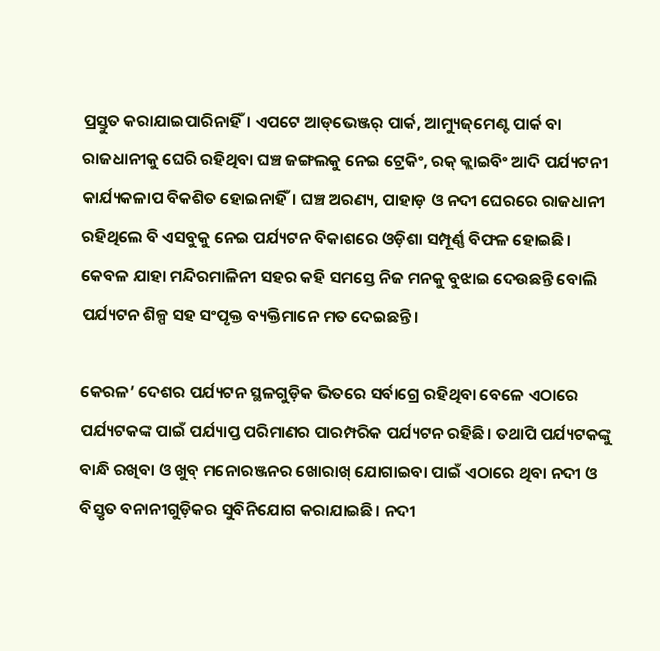ପ୍ରସ୍ତୁତ କରାଯାଇପାରିନାହିଁ। ଏପଟେ ଆଡ୍‌ଭେଞ୍ଜର୍‌ ପାର୍କ, ଆମ୍ୟୁଜ୍‌ମେଣ୍ଟ ପାର୍କ ବା ରାଜଧାନୀକୁ ଘେରି ରହିଥିବା ଘଞ୍ଚ ଜଙ୍ଗଲକୁ ନେଇ ଟ୍ରେକିଂ, ରକ୍‌ କ୍ଲାଇବିଂ ଆଦି ପର୍ଯ୍ୟଟନୀ କାର୍ଯ୍ୟକଳାପ ବିକଶିତ ହୋଇନାହିଁ। ଘଞ୍ଚ ଅରଣ୍ୟ, ପାହାଡ଼ ଓ ନଦୀ ଘେରରେ ରାଜଧାନୀ ରହିଥିଲେ ବି ଏସବୁକୁ ନେଇ ପର୍ଯ୍ୟଟନ ବିକାଶରେ ଓଡ଼ିଶା ସମ୍ପୂର୍ଣ୍ଣ ବିଫଳ ହୋଇଛି। କେବଳ ଯାହା ମନ୍ଦିରମାଳିନୀ ସହର କହି ସମସ୍ତେ ନିଜ ମନକୁ ବୁଝାଇ ଦେଉଛନ୍ତି ବୋଲି ପର୍ଯ୍ୟଟନ ଶିଳ୍ପ ସହ ସଂପୃକ୍ତ ବ୍ୟକ୍ତିମାନେ ମତ ଦେଇଛନ୍ତି।

କେରଳ’ ଦେଶର ପର୍ଯ୍ୟଟନ ସ୍ଥଳଗୁଡ଼ିକ ଭିତରେ ସର୍ବାଗ୍ରେ ରହିଥିବା ବେଳେ ଏଠାରେ ପର୍ଯ୍ୟଟକଙ୍କ ପାଇଁ ପର୍ଯ୍ୟାପ୍ତ ପରିମାଣର ପାରମ୍ପରିକ ପର୍ଯ୍ୟଟନ ରହିଛି। ତଥାପି ପର୍ଯ୍ୟଟକଙ୍କୁ ବାନ୍ଧି ରଖିବା ଓ ଖୁବ୍‌ ‌ମନୋରଞ୍ଜନର ଖୋରାଖ୍‌ ଯୋଗାଇବା ପାଇଁ ଏଠାରେ ଥିବା ନଦୀ ଓ ବିସ୍ତୃତ ବନାନୀଗୁଡ଼ିକର ସୁବିନିଯୋଗ କରାଯାଇଛି। ନଦୀ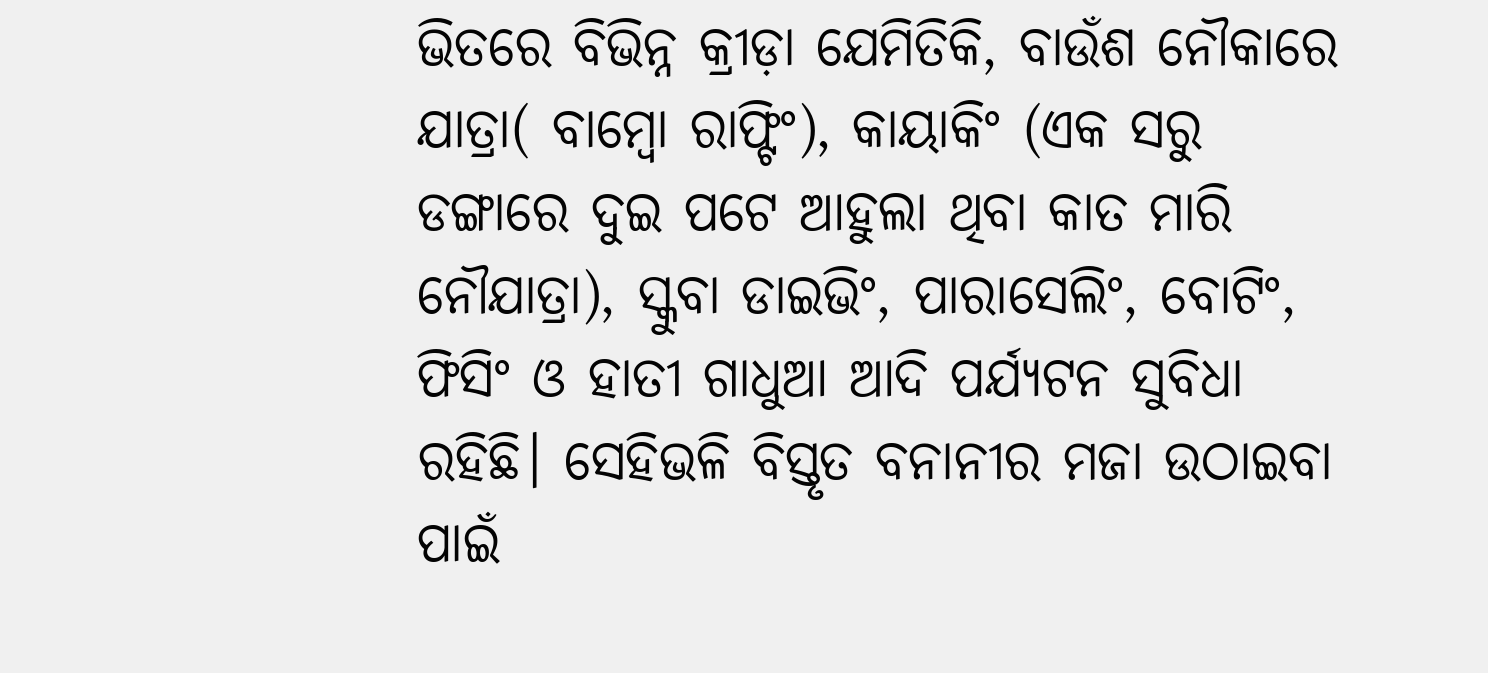ଭିତରେ ବିଭିନ୍ନ କ୍ରୀଡ଼ା ଯେମିତିକି, ବାଉଁଶ ନୌକାରେ ଯାତ୍ରା( ବାମ୍ବୋ ରାଫ୍ଟିଂ), କାୟାକିଂ (ଏକ ସରୁ ଡଙ୍ଗାରେ ଦୁଇ ପଟେ ଆହୁଲା ଥିବା କାତ ମାରି ନୌଯାତ୍ରା), ସ୍କୁବା ଡାଇଭିଂ, ପାରାସେଲିଂ, ବୋଟିଂ, ଫିସିଂ ଓ ହାତୀ ଗାଧୁଆ ଆଦି ପର୍ଯ୍ୟଟନ ସୁବିଧା ରହିଛି। ସେହିଭଳି ବିସ୍ତୃତ ବନାନୀର ମଜା ଉଠାଇବା ପାଇଁ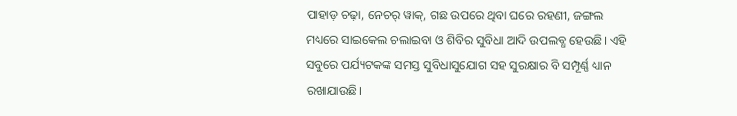ପାହାଡ଼ ଚଢ଼ା, ନେଚର୍‌ ୱାକ୍‌, ଗଛ ଉପରେ ଥିବା ଘରେ ରହଣୀ, ଜଙ୍ଗଲ ମଧ୍ୟରେ ସାଇକେଲ ଚଲାଇବା ଓ ଶିବିର ସୁବିଧା ଆଦି ଉପଲବ୍ଧ ହେଉଛି। ଏହି ସବୁରେ ପର୍ଯ୍ୟଟକଙ୍କ ସମସ୍ତ ସୁବିଧାସୁଯୋଗ ସହ ସୁରକ୍ଷାର ବି ସମ୍ପୂର୍ଣ୍ଣ ଧ୍ୟାନ ରଖାଯାଉଛି।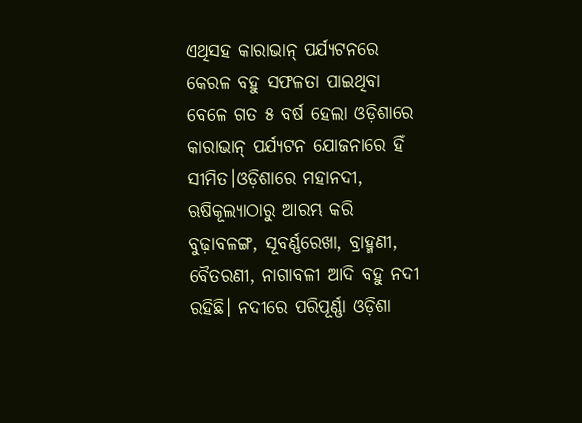ଏଥିସହ କାରାଭାନ୍‌ ପର୍ଯ୍ୟଟନରେ କେରଳ ବହୁ ସଫଳତା ପାଇଥିବା ବେଳେ ଗତ ୫ ବର୍ଷ ହେଲା ଓଡ଼ିଶାରେ କାରାଭାନ୍‌ ପର୍ଯ୍ୟଟନ ଯୋଜନାରେ ହିଁ ସୀମିତ।ଓଡ଼ିଶାରେ ମହାନଦୀ, ଋଷିକୂଲ୍ୟାଠାରୁ ଆରମ୍ଭ କରି ବୁଢ଼ାବଳଙ୍ଗ, ସୂବର୍ଣ୍ଣରେଖା, ବ୍ରାହ୍ମଣୀ, ବୈତରଣୀ, ନାଗାବଳୀ ଆଦି ବହୁ ନଦୀ ରହିଛି। ନଦୀରେ ପରିପୂର୍ଣ୍ଣା ଓଡ଼ିଶା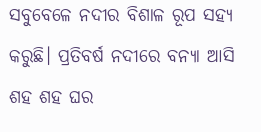ସବୁବେଳେ ନଦୀର ବିଶାଳ ରୂପ ସହ୍ୟ କରୁଛି। ପ୍ରତିବର୍ଷ ନଦୀରେ ବନ୍ୟା ଆସି ଶହ ଶହ ଘର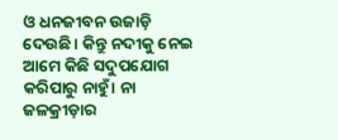ଓ ଧନଜୀବନ ଉଜାଡ଼ି ଦେଉଛି। କିନ୍ତୁ ନଦୀକୁ ନେଇ ଆମେ କିଛି ସଦୁପଯୋଗ କରିପାରୁ ନାହୁଁ। ନା ଜଳକ୍ରୀଡ଼ାର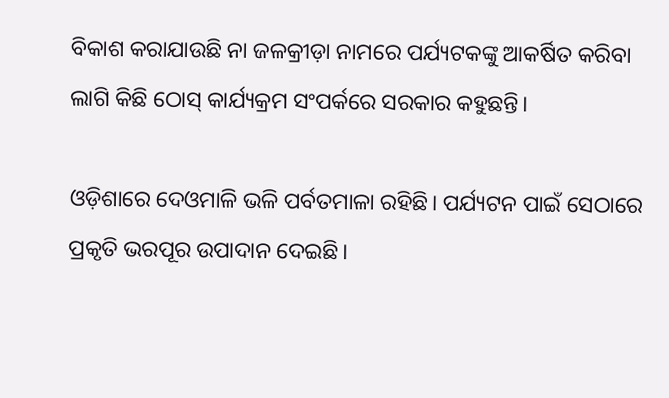ବିକାଶ କରାଯାଉଛି ନା ଜଳକ୍ରୀଡ଼ା ନାମରେ ପର୍ଯ୍ୟଟକଙ୍କୁ ଆକର୍ଷିତ କରିବା ଲାଗି କିଛି ଠୋସ୍ କାର୍ଯ୍ୟକ୍ରମ ସଂପର୍କରେ ସରକାର କହୁଛନ୍ତି।

ଓଡ଼ିଶ‌ାରେ ଦେଓମାଳି ଭଳି ପର୍ବତମାଳା ରହିଛି। ପର୍ଯ୍ୟଟନ ପାଇଁ ସେଠାରେ ପ୍ରକୃତି ଭରପୂର ଉପାଦାନ ଦେଇଛି।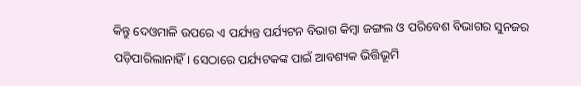କିନ୍ତୁ ଦେଓମାଳି ଉପରେ ଏ ପର୍ଯ୍ୟନ୍ତ ପର୍ଯ୍ୟଟନ ବିଭାଗ କିମ୍ବା ଜଙ୍ଗଲ ଓ ପରି‌ବେଶ ବିଭାଗର ସୁନଜର ପଡ଼ିପାରିଲାନାହିଁ। ସେଠାରେ ପର୍ଯ୍ୟଟକଙ୍କ ପାଇଁ ଆବଶ୍ୟକ ଭିତ୍ତିଭୂମି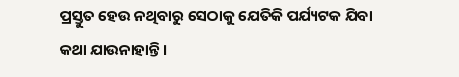ପ୍ରସ୍ତୁତ ହେଉ ନଥିବାରୁ ସେଠାକୁ ଯେତିକି ପର୍ଯ୍ୟଟକ ଯିବା କଥା ଯାଉନାହାନ୍ତି।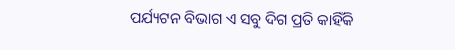ପର୍ଯ୍ୟଟନ ବିଭାଗ ଏ ସବୁ ଦିଗ ପ୍ରତି କାହିଁକି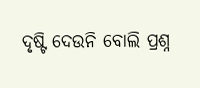ଦୃଷ୍ଟି ଦେଉନି ବୋଲି ପ୍ରଶ୍ନ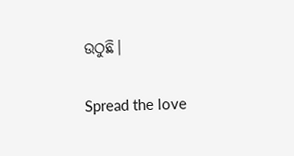ଉଠୁଛି।

Spread the love